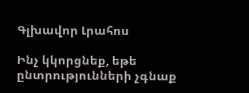Գլխավոր Լրահոս

Ինչ կկորցնեք, եթե ընտրությունների չգնաք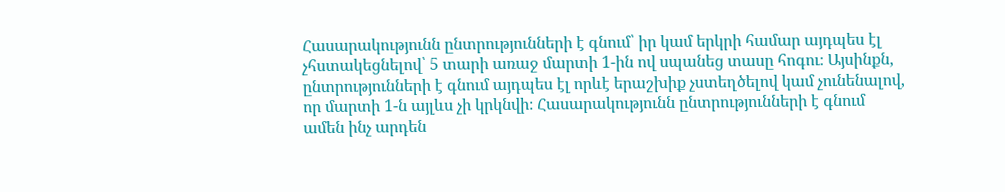Հասարակությունն ընտրությունների է գնում՝ իր կամ երկրի համար այդպես էլ չհստակեցնելով՝ 5 տարի առաջ մարտի 1-ին ով սպանեց տասը հոգու։ Այսինքն, ընտրությունների է գնում այդպես էլ որևէ երաշխիք չստեղծելով կամ չունենալով, որ մարտի 1-ն այլևս չի կրկնվի։ Հասարակությունն ընտրությունների է գնում ամեն ինչ արդեն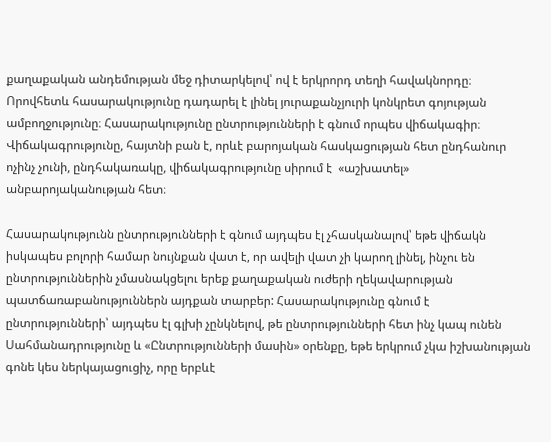քաղաքական անդեմության մեջ դիտարկելով՝ ով է երկրորդ տեղի հավակնորդը։ Որովհետև հասարակությունը դադարել է լինել յուրաքանչյուրի կոնկրետ գոյության ամբողջությունը։ Հասարակությունը ընտրությունների է գնում որպես վիճակագիր։ Վիճակագրությունը, հայտնի բան է, որևէ բարոյական հասկացության հետ ընդհանուր ոչինչ չունի, ընդհակառակը, վիճակագրությունը սիրում է  «աշխատել» անբարոյականության հետ։

Հասարակությունն ընտրությունների է գնում այդպես էլ չհասկանալով՝ եթե վիճակն իսկապես բոլորի համար նույնքան վատ է, որ ավելի վատ չի կարող լինել, ինչու են ընտրություններին չմասնակցելու երեք քաղաքական ուժերի ղեկավարության պատճառաբանություններն այդքան տարբեր: Հասարակությունը գնում է ընտրությունների՝ այդպես էլ գլխի չընկնելով, թե ընտրությունների հետ ինչ կապ ունեն Սահմանադրությունը և «Ընտրությունների մասին» օրենքը, եթե երկրում չկա իշխանության գոնե կես ներկայացուցիչ, որը երբևէ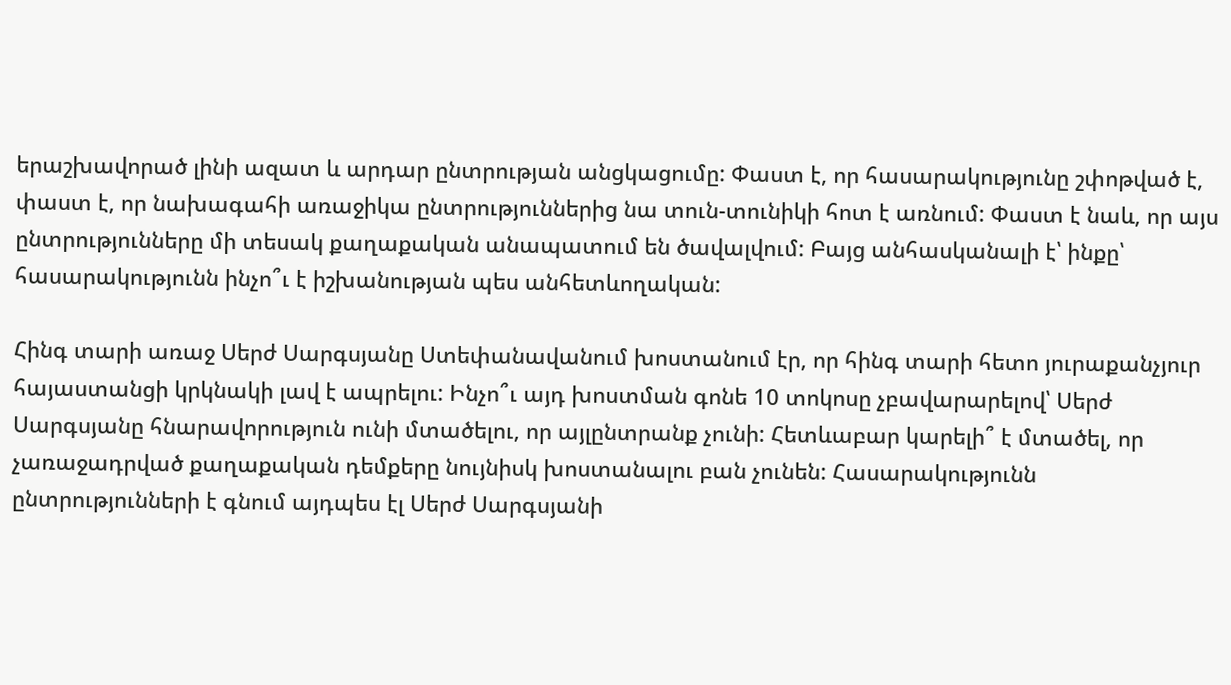երաշխավորած լինի ազատ և արդար ընտրության անցկացումը: Փաստ է, որ հասարակությունը շփոթված է, փաստ է, որ նախագահի առաջիկա ընտրություններից նա տուն-տունիկի հոտ է առնում: Փաստ է նաև, որ այս ընտրությունները մի տեսակ քաղաքական անապատում են ծավալվում: Բայց անհասկանալի է՝ ինքը՝ հասարակությունն ինչո՞ւ է իշխանության պես անհետևողական:

Հինգ տարի առաջ Սերժ Սարգսյանը Ստեփանավանում խոստանում էր, որ հինգ տարի հետո յուրաքանչյուր հայաստանցի կրկնակի լավ է ապրելու: Ինչո՞ւ այդ խոստման գոնե 10 տոկոսը չբավարարելով՝ Սերժ Սարգսյանը հնարավորություն ունի մտածելու, որ այլընտրանք չունի: Հետևաբար կարելի՞ է մտածել, որ չառաջադրված քաղաքական դեմքերը նույնիսկ խոստանալու բան չունեն: Հասարակությունն ընտրությունների է գնում այդպես էլ Սերժ Սարգսյանի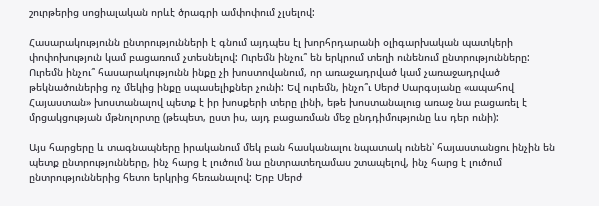շուրթերից սոցիալական որևէ ծրագրի ամփոփում չլսելով:

Հասարակությունն ընտրությունների է գնում այդպես էլ խորհրդարանի օլիգարխական պատկերի փոփոխություն կամ բացառում չտեսնելով: Ուրեմն ինչու՞ են երկրում տեղի ունենում ընտրությունները: Ուրեմն ինչու՞ հասարակությունն ինքը չի խոստովանում, որ առաջադրված կամ չառաջադրված թեկնածուներից ոչ մեկից ինքը սպասելիքներ չունի: Եվ ուրեմն, ինչո՞ւ Սերժ Սարգսյանը «ապահով Հայաստան» խոստանալով պետք է իր խոսքերի տերը լինի, եթե խոստանալուց առաջ նա բացառել է մրցակցության մթնոլորտը (թեպետ, ըստ իս, այդ բացառման մեջ ընդդիմությունը ևս դեր ունի):

Այս հարցերը և տագնապները իրականում մեկ բան հասկանալու նպատակ ունեն՝ հայաստանցու ինչին են պետք ընտրությունները, ինչ հարց է լուծում նա ընտրատեղամաս շտապելով, ինչ հարց է լուծում ընտրություններից հետո երկրից հեռանալով: Երբ Սերժ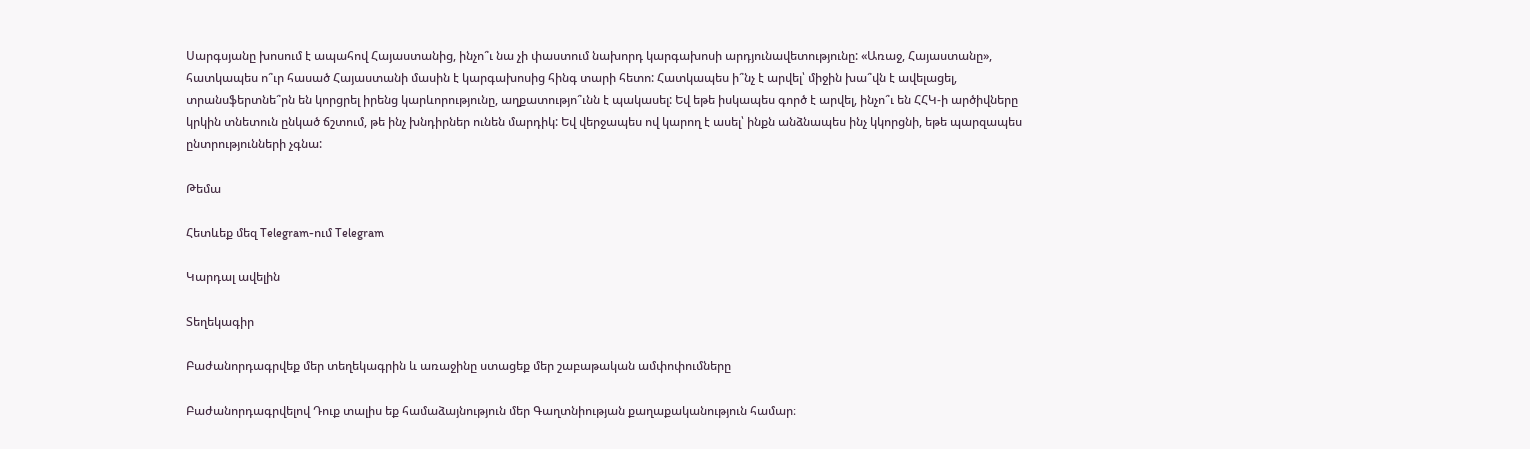Սարգսյանը խոսում է ապահով Հայաստանից, ինչո՞ւ նա չի փաստում նախորդ կարգախոսի արդյունավետությունը: «Առաջ, Հայաստանը», հատկապես ո՞ւր հասած Հայաստանի մասին է կարգախոսից հինգ տարի հետո: Հատկապես ի՞նչ է արվել՝ միջին խա՞վն է ավելացել, տրանսֆերտնե՞րն են կորցրել իրենց կարևորությունը, աղքատությո՞ւնն է պակասել: Եվ եթե իսկապես գործ է արվել, ինչո՞ւ են ՀՀԿ-ի արծիվները կրկին տնետուն ընկած ճշտում, թե ինչ խնդիրներ ունեն մարդիկ: Եվ վերջապես ով կարող է ասել՝ ինքն անձնապես ինչ կկորցնի, եթե պարզապես ընտրությունների չգնա:

Թեմա

Հետևեք մեզ Telegram-ում Telegram

Կարդալ ավելին

Տեղեկագիր

Բաժանորդագրվեք մեր տեղեկագրին և առաջինը ստացեք մեր շաբաթական ամփոփումները

Բաժանորդագրվելով Դուք տալիս եք համաձայնություն մեր Գաղտնիության քաղաքականություն համար։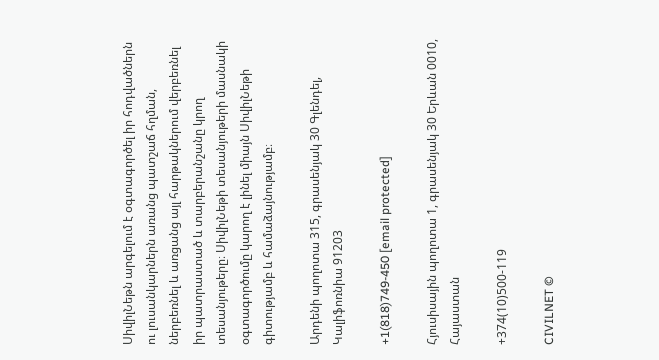ՍիվիլՆեթն արգելում է օգտագործել իր հոդվածներն ու լուսանկարներն առանց պատշաճ հղման, ներբեռնել և առցանց այլ հարթակներում վերբեռնել իր պատրաստած և տարբերանշանը կրող տեսանյութերը։ ՍիվիլՆեթի տեսանյութերի մասնակի օգտագործումը կարող է լինել միայն ՍիվիլՆեթի գիտությամբ և համաձայնությամբ։

Արդենի պողոտա 315, գրասենյակ 30 Գլենդել, Կալիֆոռնիա 91203

+1(818)749-450 [email protected]

Հյուսիսային պողոտա 1, գրասենյակ 30 Երևան 0010, Հայաստան

+374(10)500-119

CIVILNET ©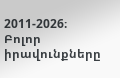2011-2026։ Բոլոր իրավունքները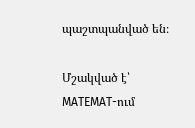պաշտպանված են։

Մշակված է՝ MATEMAT-ում